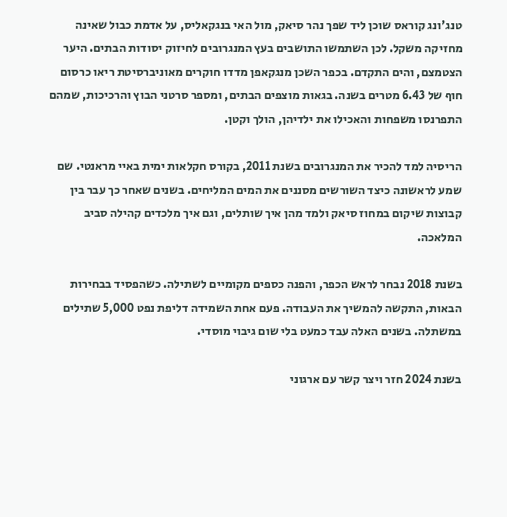טנג'ונג קוראס שוכן ליד שפך נהר סיאק, מול האי בנגקאליס, על אדמת כבול שאינה מחזיקה משקל. לכן השתמשו התושבים בעץ המנגרובים לחיזוק יסודות הבתים. היער הצטמצם, והים התקדם. בכפר השכן מנגקאפן מדדו חוקרים מאוניברסיטת ריאו כרסום חוף של 6.43 מטרים בשנה. בגאות מוצפים הבתים, ומספר סרטני הבוץ והרכיכות, שמהם התפרנסו משפחות והאכילו את ילדיהן, הולך וקטן.

הריסיה למד להכיר את המנגרובים בשנת 2011, בקורס חקלאות ימית באיי מראנטי. שם שמע לראשונה כיצד השורשים מסננים את המים המליחים. בשנים שאחר כך עבר בין קבוצות שיקום במחוז סיאק ולמד מהן איך שותלים, וגם איך מלכדים קהילה סביב המלאכה.

בשנת 2018 נבחר לראש הכפר, והפנה כספים מקומיים לשתילה. כשהפסיד בבחירות הבאות, התקשה להמשיך את העבודה. פעם אחת השמידה דליפת נפט 5,000 שתילים במשתלה. בשנים האלה עבד כמעט בלי שום גיבוי מוסדי.

בשנת 2024 חזר ויצר קשר עם ארגוני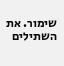שימור. את השתילים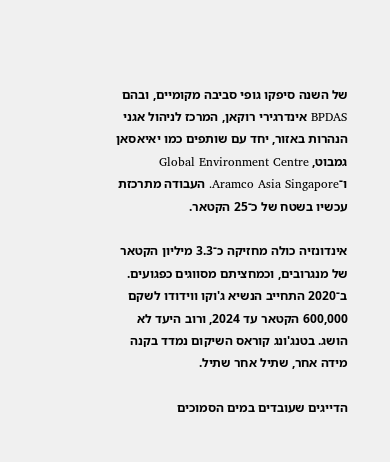של השנה סיפקו גופי סביבה מקומיים, ובהם BPDAS אינדרגירי רוקאן, המרכז לניהול אגני הנהרות באזור, יחד עם שותפים כמו יאיאסאן גמבוט, Global Environment Centre ו־Aramco Asia Singapore. העבודה מתרכזת עכשיו בשטח של כ־25 הקטאר.

אינדונזיה כולה מחזיקה כ־3.3 מיליון הקטאר של מנגרובים, וכמחציתם מסווגים כפגועים. ב־2020 התחייב הנשיא ג'וקו ווידודו לשקם 600,000 הקטאר עד 2024, ורוב היעד לא הושג. בטנג'ונג קוראס השיקום נמדד בקנה מידה אחר, שתיל אחר שתיל.

הדייגים שעובדים במים הסמוכים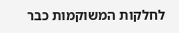לחלקות המשוקמות כבר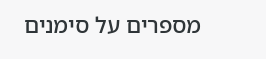מספרים על סימנים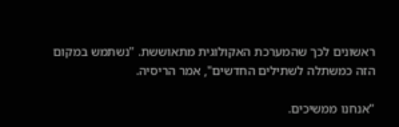ראשונים לכך שהמערכת האקולוגית מתאוששת. "נשתמש במקום הזה כמשתלה לשתילים החדשים", אמר הריסיה.

"אנחנו ממשיכים.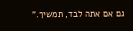גם אם אתה לבד, תמשיך."